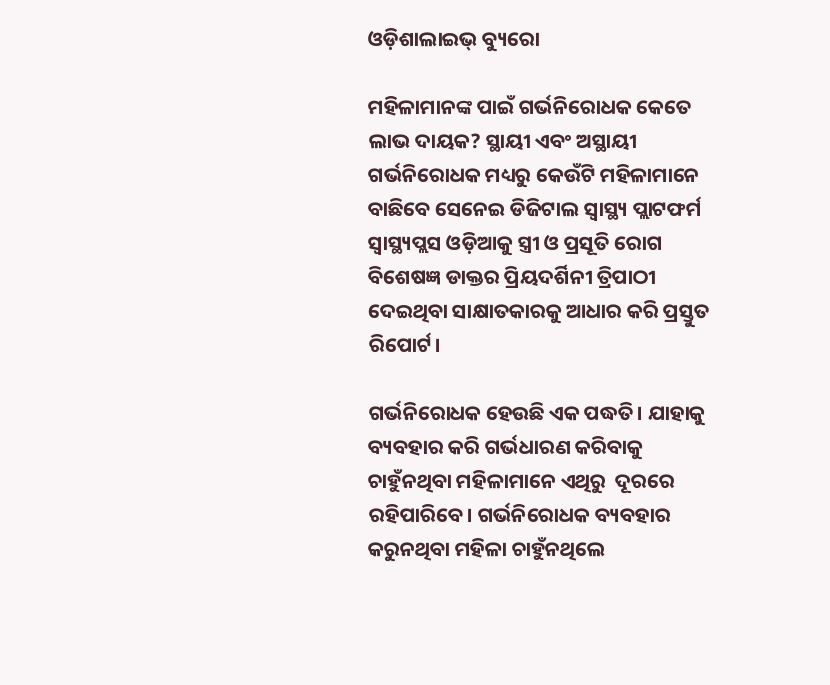ଓଡ଼ିଶାଲାଇଭ୍ ବ୍ୟୁରୋ

ମହିଳାମାନଙ୍କ ପାଇଁ ଗର୍ଭନିରୋଧକ କେତେ ଲାଭ ଦାୟକ? ସ୍ଥାୟୀ ଏବଂ ଅସ୍ଥାୟୀ ଗର୍ଭନିରୋଧକ ମଧ୍ୟରୁ କେଉଁଟି ମହିଳାମାନେ ବାଛିବେ ସେନେଇ ଡିଜିଟାଲ ସ୍ୱାସ୍ଥ୍ୟ ପ୍ଲାଟଫର୍ମ ସ୍ୱାସ୍ଥ୍ୟପ୍ଲସ ଓଡ଼ିଆକୁ ସ୍ତ୍ରୀ ଓ ପ୍ରସୂତି ରୋଗ ବିଶେଷଜ୍ଞ ଡାକ୍ତର ପ୍ରିୟଦର୍ଶିନୀ ତ୍ରିପାଠୀ ଦେଇଥିବା ସାକ୍ଷାତକାରକୁ ଆଧାର କରି ପ୍ରସ୍ତୁତ ରିପୋର୍ଟ।

ଗର୍ଭନିରୋଧକ ହେଉଛି ଏକ ପଦ୍ଧତି। ଯାହାକୁ ବ୍ୟବହାର କରି ଗର୍ଭଧାରଣ କରିବାକୁ ଚାହୁଁନଥିବା ମହିଳାମାନେ ଏଥିରୁ  ଦୂରରେ ରହିପାରିବେ। ଗର୍ଭନିରୋଧକ ବ୍ୟବହାର କରୁନଥିବା ମହିଳା ଚାହୁଁନଥିଲେ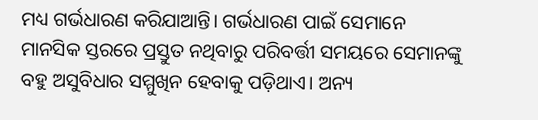ମଧ୍ୟ ଗର୍ଭଧାରଣ କରିଯାଆନ୍ତି। ଗର୍ଭଧାରଣ ପାଇଁ ସେମାନେ ମାନସିକ ସ୍ତରରେ ପ୍ରସ୍ତୁତ ନଥିବାରୁ ପରିବର୍ତ୍ତୀ ସମୟରେ ସେମାନଙ୍କୁ ବହୁ ଅସୁବିଧାର ସମ୍ମୁଖିନ ହେବାକୁ ପଡ଼ିଥାଏ। ଅନ୍ୟ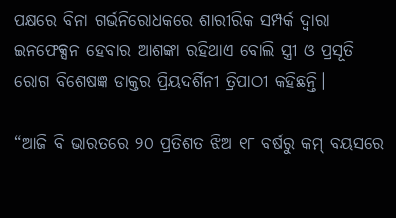ପକ୍ଷରେ ବିନା ଗର୍ଭନିରୋଧକରେ ଶାରୀରିକ ସମ୍ପର୍କ ଦ୍ଵାରା ଇନଫେକ୍ସନ ହେବାର ଆଶଙ୍କା ରହିଥାଏ ବୋଲି ସ୍ତ୍ରୀ ଓ ପ୍ରସୂତି ରୋଗ ବିଶେଷଜ୍ଞ ଡାକ୍ତର ପ୍ରିୟଦର୍ଶିନୀ ତ୍ରିପାଠୀ କହିଛନ୍ତି।

“ଆଜି ବି ଭାରତରେ ୨୦ ପ୍ରତିଶତ ଝିଅ ୧୮ ବର୍ଷରୁ କମ୍ ବୟସରେ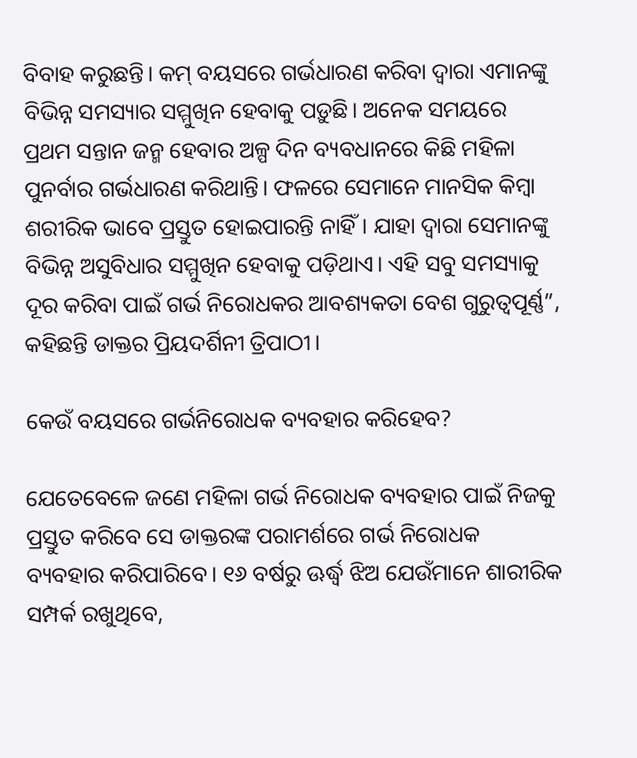ବିବାହ କରୁଛନ୍ତି। କମ୍ ବୟସରେ ଗର୍ଭଧାରଣ କରିବା ଦ୍ୱାରା ଏମାନଙ୍କୁ ବିଭିନ୍ନ ସମସ୍ୟାର ସମ୍ମୁଖିନ ହେବାକୁ ପଡ଼ୁଛି। ଅନେକ ସମୟରେ ପ୍ରଥମ ସନ୍ତାନ ଜନ୍ମ ହେବାର ଅଳ୍ପ ଦିନ ବ୍ୟବଧାନରେ କିଛି ମହିଳା ପୁନର୍ବାର ଗର୍ଭଧାରଣ କରିଥାନ୍ତି। ଫଳରେ ସେମାନେ ମାନସିକ କିମ୍ବା ଶରୀରିକ ଭାବେ ପ୍ରସ୍ତୁତ ହୋଇପାରନ୍ତି ନାହିଁ। ଯାହା ଦ୍ୱାରା ସେମାନଙ୍କୁ ବିଭିନ୍ନ ଅସୁବିଧାର ସମ୍ମୁଖିନ ହେବାକୁ ପଡ଼ିଥାଏ। ଏହି ସବୁ ସମସ୍ୟାକୁ ଦୂର କରିବା ପାଇଁ ଗର୍ଭ ନିରୋଧକର ଆବଶ୍ୟକତା ବେଶ ଗୁରୁତ୍ଵପୂର୍ଣ୍ଣ”, କହିଛନ୍ତି ଡାକ୍ତର ପ୍ରିୟଦର୍ଶିନୀ ତ୍ରିପାଠୀ।

କେଉଁ ବୟସରେ ଗର୍ଭନିରୋଧକ ବ୍ୟବହାର କରିହେବ?

ଯେତେବେଳେ ଜଣେ ମହିଳା ଗର୍ଭ ନିରୋଧକ ବ୍ୟବହାର ପାଇଁ ନିଜକୁ ପ୍ରସ୍ତୁତ କରିବେ ସେ ଡାକ୍ତରଙ୍କ ପରାମର୍ଶରେ ଗର୍ଭ ନିରୋଧକ ବ୍ୟବହାର କରିପାରିବେ। ୧୬ ବର୍ଷରୁ ଊର୍ଦ୍ଧ୍ଵ ଝିଅ ଯେଉଁମାନେ ଶାରୀରିକ ସମ୍ପର୍କ ରଖୁଥିବେ,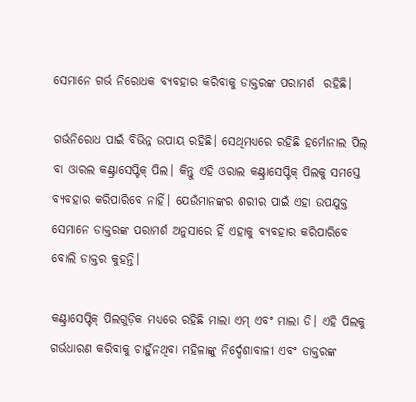ସେମାନେ ଗର୍ଭ ନିରୋଧକ ବ୍ୟବହାର କରିବାକୁ ଡାକ୍ତରଙ୍କ ପରାମର୍ଶ  ରହିଛି।

ଗର୍ଭନିରୋଧ ପାଇଁ ବିଭିନ୍ନ ଉପାୟ ରହିଛି। ସେଥିମଧ୍ୟରେ ରହିଛି ହର୍ମୋନାଲ ପିଲ୍ ବା ଓାରଲ କଣ୍ଟ୍ରାସେପ୍ଟିକ୍ ପିଲ। କିନ୍ତୁ ଏହି ଓରାଲ କଣ୍ଟ୍ରାସେପ୍ଟିକ୍ ପିଲକୁ ସମସ୍ତେ ବ୍ୟବହାର କରିପାରିବେ ନାହିଁ। ଯେଉଁମାନଙ୍କର ଶରୀର ପାଇଁ ଏହା ଉପଯୁକ୍ତ ସେମାନେ ଡାକ୍ତରଙ୍କ ପରାମର୍ଶ ଅନୁସାରେ ହିଁ ଏହାକୁ ବ୍ୟବହାର କରିପାରିବେ ବୋଲି ଡାକ୍ତର କୁହନ୍ତି।

କଣ୍ଟ୍ରାସେପ୍ଟିକ୍ ପିଲଗୁଡ଼ିକ ମଧ୍ୟରେ ରହିଛି ମାଲା ଏମ୍ ଏବଂ ମାଲା ଡି। ଏହି ପିଲକୁ ଗର୍ଭଧାରଣ କରିବାକୁ ଚାହୁଁନଥିବା ମହିଳାଙ୍କୁ ନିର୍ଦ୍ଦେଶାବାଳୀ ଏବଂ ଡାକ୍ତରଙ୍କ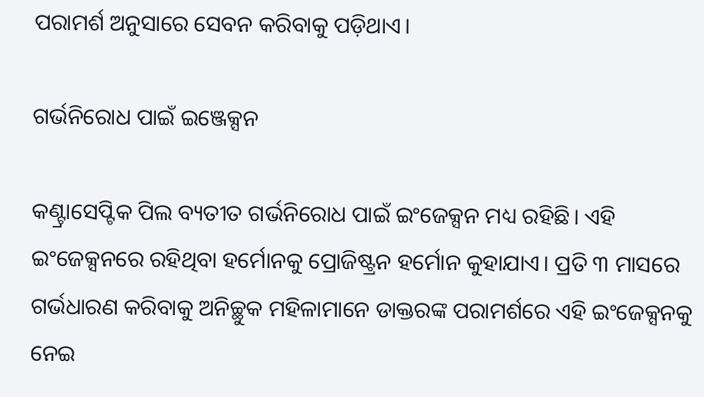ପରାମର୍ଶ ଅନୁସାରେ ସେବନ କରିବାକୁ ପଡ଼ିଥାଏ।

ଗର୍ଭନିରୋଧ ପାଇଁ ଇଞ୍ଜେକ୍ସନ

କଣ୍ଟ୍ରାସେପ୍ଟିକ ପିଲ ବ୍ୟତୀତ ଗର୍ଭନିରୋଧ ପାଇଁ ଇଂଜେକ୍ସନ ମଧ୍ୟ ରହିଛି। ଏହି ଇଂଜେକ୍ସନରେ ରହିଥିବା ହର୍ମୋନକୁ ପ୍ରୋଜିଷ୍ଟ୍ରନ ହର୍ମୋନ କୁହାଯାଏ। ପ୍ରତି ୩ ମାସରେ ଗର୍ଭଧାରଣ କରିବାକୁ ଅନିଚ୍ଛୁକ ମହିଳାମାନେ ଡାକ୍ତରଙ୍କ ପରାମର୍ଶରେ ଏହି ଇଂଜେକ୍ସନକୁ ନେଇ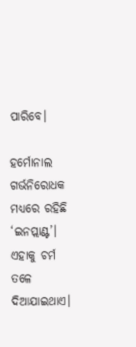ପାରିବେ।

ହର୍ମୋନାଲ ଗର୍ଭନିରୋଧକ ମଧ୍ୟରେ ରହିଛି ‘ଇନପ୍ଲାଣ୍ଟ’। ଏହାକୁ ଚର୍ମ ତଳେ ଦିଆଯାଇଥାଏ।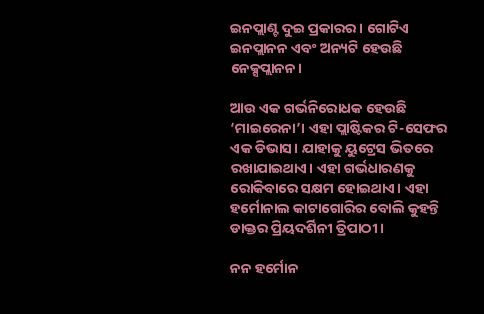ଇନପ୍ଲାଣ୍ଟ ଦୁଇ ପ୍ରକାରର। ଗୋଟିଏ ଇନପ୍ଲାନନ ଏବଂ ଅନ୍ୟଟି ହେଉଛି ନେକ୍ସପ୍ଲାନନ।

ଆଉ ଏକ ଗର୍ଭନିରୋଧକ ହେଉଛି ‘ମାଇରେନା’। ଏହା ପ୍ଲାଷ୍ଟିକର ଟି-ସେଫର ଏକ ଡିଭାସ। ଯାହାକୁ ୟୁଟ୍ରେସ ଭିତରେ ରଖାଯାଇଥାଏ। ଏହା ଗର୍ଭଧାରଣକୁ ରୋକିବାରେ ସକ୍ଷମ ହୋଇଥାଏ। ଏହା ହର୍ମୋନାଲ କାଟାଗୋରିର ବୋଲି କୁହନ୍ତି ଡାକ୍ତର ପ୍ରିୟଦର୍ଶିନୀ ତ୍ରିପାଠୀ।

ନନ ହର୍ମୋନ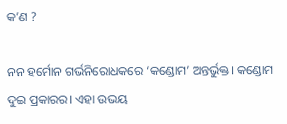କ’ଣ ?

ନନ ହର୍ମୋନ ଗର୍ଭନିରୋଧକରେ ‘କଣ୍ଡୋମ’ ଅନ୍ତର୍ଭୁକ୍ତ। କଣ୍ଡୋମ ଦୁଇ ପ୍ରକାରର। ଏହା ଉଭୟ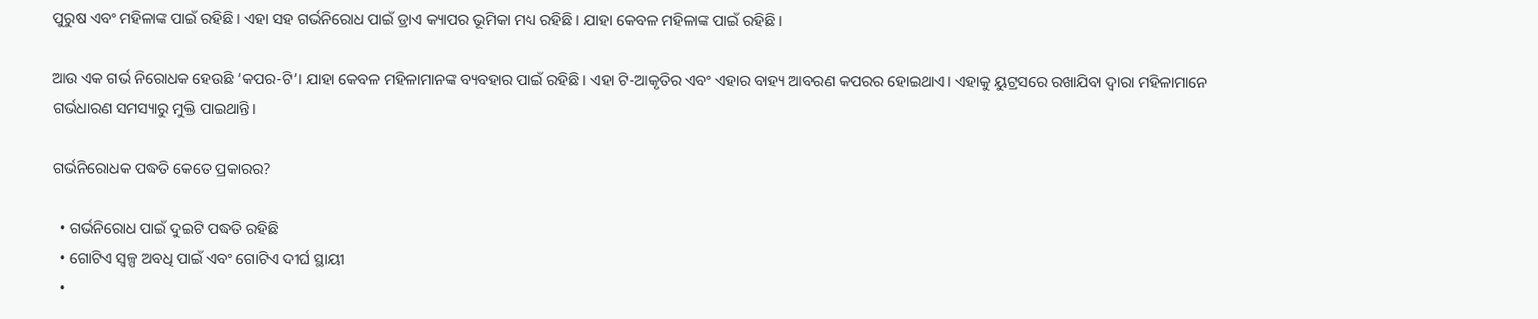ପୁରୁଷ ଏବଂ ମହିଳାଙ୍କ ପାଇଁ ରହିଛି। ଏହା ସହ ଗର୍ଭନିରୋଧ ପାଇଁ ଡ୍ରାଏ କ୍ୟାପର ଭୂମିକା ମଧ୍ୟ ରହିଛି। ଯାହା କେବଳ ମହିଳାଙ୍କ ପାଇଁ ରହିଛି।

ଆଉ ଏକ ଗର୍ଭ ନିରୋଧକ ହେଉଛି ‘କପର-ଟି’। ଯାହା କେବଳ ମହିଳାମାନଙ୍କ ବ୍ୟବହାର ପାଇଁ ରହିଛି। ଏହା ଟି-ଆକୃତିର ଏବଂ ଏହାର ବାହ୍ୟ ଆବରଣ କପରର ହୋଇଥାଏ। ଏହାକୁ ୟୁଟ୍ରସରେ ରଖାଯିବା ଦ୍ୱାରା ମହିଳାମାନେ ଗର୍ଭଧାରଣ ସମସ୍ୟାରୁ ମୁକ୍ତି ପାଇଥାନ୍ତି।

ଗର୍ଭନିରୋଧକ ପଦ୍ଧତି କେତେ ପ୍ରକାରର?

  • ଗର୍ଭନିରୋଧ ପାଇଁ ଦୁଇଟି ପଦ୍ଧତି ରହିଛି
  • ଗୋଟିଏ ସ୍ଵଳ୍ପ ଅବଧି ପାଇଁ ଏବଂ ଗୋଟିଏ ଦୀର୍ଘ ସ୍ଥାୟୀ
  •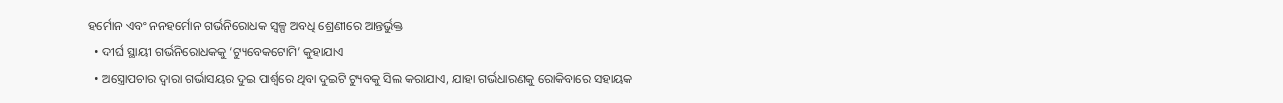ହର୍ମୋନ ଏବଂ ନନହର୍ମୋନ ଗର୍ଭନିରୋଧକ ସ୍ଵଳ୍ପ ଅବଧି ଶ୍ରେଣୀରେ ଆନ୍ତର୍ଭୁକ୍ତ
  • ଦୀର୍ଘ ସ୍ଥାୟୀ ଗର୍ଭନିରୋଧକକୁ ‘ଟ୍ୟୁବେକଟୋମି’ କୁହାଯାଏ
  • ଅସ୍ତ୍ରୋପଚାର ଦ୍ଵାରା ଗର୍ଭାସୟର ଦୁଇ ପାର୍ଶ୍ୱରେ ଥିବା ଦୁଇଟି ଟ୍ୟୁବକୁ ସିଲ କରାଯାଏ, ଯାହା ଗର୍ଭଧାରଣକୁ ରୋକିବାରେ ସହାୟକ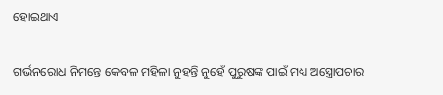ହୋଇଥାଏ

ଗର୍ଭନରୋଧ ନିମନ୍ତେ କେବଳ ମହିଳା ନୁହନ୍ତି ନୁହେଁ ପୁରୁଷଙ୍କ ପାଇଁ ମଧ୍ୟ ଅସ୍ତ୍ରୋପଚାର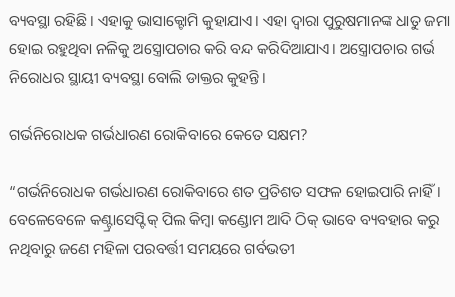ବ୍ୟବସ୍ଥା ରହିଛି। ଏହାକୁ ଭାସାକ୍ଟୋମି କୁହାଯାଏ। ଏହା ଦ୍ୱାରା ପୁରୁଷମାନଙ୍କ ଧାତୁ ଜମା ହୋଇ ରହୁଥିବା ନଳିକୁ ଅସ୍ତ୍ରୋପଚାର କରି ବନ୍ଦ କରିଦିଆଯାଏ। ଅସ୍ତ୍ରୋପଚାର ଗର୍ଭ ନିରୋଧର ସ୍ଥାୟୀ ବ୍ୟବସ୍ଥା ବୋଲି ଡାକ୍ତର କୁହନ୍ତି।

ଗର୍ଭନିରୋଧକ ଗର୍ଭଧାରଣ ରୋକିବାରେ କେତେ ସକ୍ଷମ?

“ଗର୍ଭନିରୋଧକ ଗର୍ଭଧାରଣ ରୋକିବାରେ ଶତ ପ୍ରତିଶତ ସଫଳ ହୋଇପାରି ନାହିଁ। ବେଳେବେଳେ କଣ୍ଟ୍ରାସେପ୍ଟିକ୍ ପିଲ କିମ୍ବା କଣ୍ଡୋମ ଆଦି ଠିକ୍ ଭାବେ ବ୍ୟବହାର କରୁ ନଥିବାରୁ ଜଣେ ମହିଳା ପରବର୍ତ୍ତୀ ସମୟରେ ଗର୍ବଭତୀ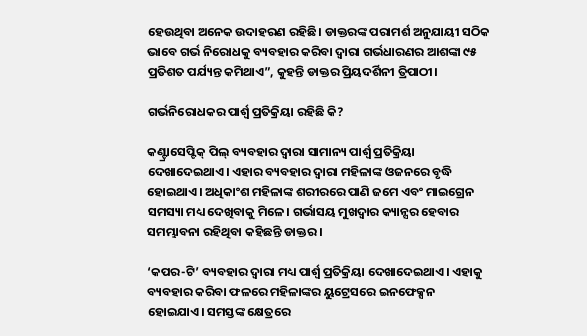ହେଉଥିବା ଅନେକ ଉଦାହରଣ ରହିଛି। ଡାକ୍ତରଙ୍କ ପରାମର୍ଶ ଅନୁଯାୟୀ ସଠିକ ଭାବେ ଗର୍ଭ ନିରୋଧକୁ ବ୍ୟବହାର କରିବା ଦ୍ଵାରା ଗର୍ଭଧାରଣର ଆଶଙ୍କା ୯୫ ପ୍ରତିଶତ ପର୍ଯ୍ୟନ୍ତ କମିଥାଏ”, କୁହନ୍ତି ଡାକ୍ତର ପ୍ରିୟଦର୍ଶିନୀ ତ୍ରିପାଠୀ।

ଗର୍ଭନିରୋଧକର ପାର୍ଶ୍ୱ ପ୍ରତିକ୍ରିୟା ରହିଛି କି?

କଣ୍ଟ୍ରାସେପ୍ଟିକ୍ ପିଲ୍ ବ୍ୟବହାର ଦ୍ଵାରା ସାମାନ୍ୟ ପାର୍ଶ୍ୱ ପ୍ରତିକ୍ରିୟା ଦେଖାଦେଇଥାଏ। ଏହାର ବ୍ୟବହାର ଦ୍ଵାରା ମହିଳାଙ୍କ ଓଜନରେ ବୃଦ୍ଧି ହୋଇଥାଏ। ଅଧିକାଂଶ ମହିଳାଙ୍କ ଶରୀରରେ ପାଣି ଜମେ ଏବଂ ମାଇଗ୍ରେନ ସମସ୍ୟା ମଧ୍ୟ ଦେଖିବାକୁ ମିଳେ। ଗର୍ଭାସୟ ମୁଖଦ୍ଵାର କ୍ୟାନ୍ସର ହେବାର ସମମ୍ଭାବନା ରହିଥିବା କହିଛନ୍ତି ଡାକ୍ତର।

‘କପର-ଟି’ ବ୍ୟବହାର ଦ୍ଵାରା ମଧ୍ୟ ପାର୍ଶ୍ୱ ପ୍ରତିକ୍ରିୟା ଦେଖାଦେଇଥାଏ। ଏହାକୁ ବ୍ୟବହାର କରିବା ଫଳରେ ମହିଳାଙ୍କର ୟୁଟ୍ରେସରେ ଇନଫେକ୍ସନ ହୋଇଯାଏ। ସମସ୍ତଙ୍କ କ୍ଷେତ୍ରରେ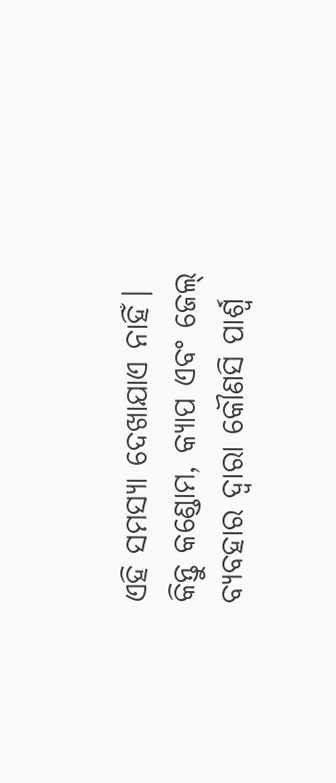ଏହି ସମସ୍ୟା ଦେଖାଯାଏ ନାହିଁ। କିନ୍ତୁ କଣ୍ଡୋମ, କ୍ୟାପ ଏବଂ ଜେଲ୍‌ ବ୍ୟବହାର ଦ୍ଵାରା କୌଣସି ପାର୍ଶ୍ୱ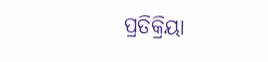ପ୍ରତିକ୍ରିୟା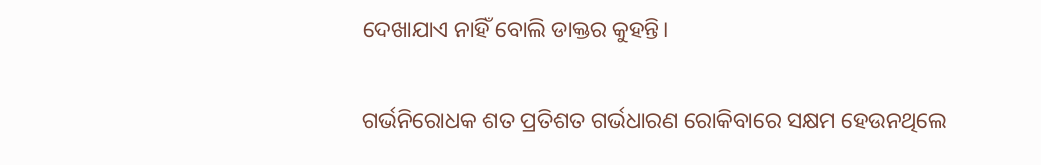ଦେଖାଯାଏ ନାହିଁ ବୋଲି ଡାକ୍ତର କୁହନ୍ତି।

ଗର୍ଭନିରୋଧକ ଶତ ପ୍ରତିଶତ ଗର୍ଭଧାରଣ ରୋକିବାରେ ସକ୍ଷମ ହେଉନଥିଲେ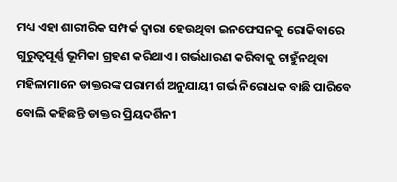ମଧ୍ୟ ଏହା ଶାରୀରିକ ସମ୍ପର୍କ ଦ୍ଵାରା ହେଉଥିବା ଇନଫେସନକୁ ରୋକିବାରେ ଗୁରୁତ୍ଵପୂର୍ଣ୍ଣ ଭୂମିକା ଗ୍ରହଣ କରିଥାଏ। ଗର୍ଭଧାରଣ କରିବାକୁ ଚାହୁଁନଥିବା ମହିଳାମାନେ ଡାକ୍ତରଙ୍କ ପରାମର୍ଶ ଅନୁଯାୟୀ ଗର୍ଭ ନିରୋଧକ ବାଛି ପାରିବେ ବୋଲି କହିଛନ୍ତି ଡାକ୍ତର ପ୍ରିୟଦର୍ଶିନୀ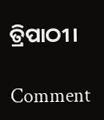ତ୍ରିପାଠୀ।

Comment